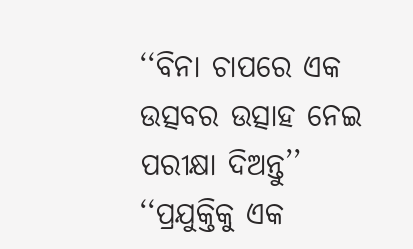‘‘ବିନା ଚାପରେ ଏକ ଉତ୍ସବର ଉତ୍ସାହ ନେଇ ପରୀକ୍ଷା ଦିଅନ୍ତୁ’’
‘‘ପ୍ରଯୁକ୍ତିକୁ ଏକ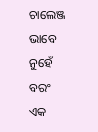ଚାଲେଞ୍ଜ ଭାବେ ନୁହେଁ ବରଂ ଏକ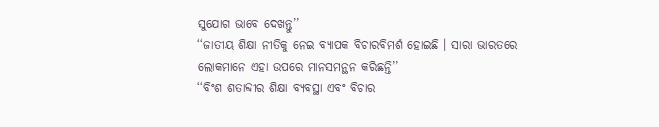ସୁଯୋଗ ଭାବେ ଦେଖନ୍ତୁ’’
‘‘ଜାତୀୟ ଶିକ୍ଷା ନୀତିକୁ ନେଇ ବ୍ୟାପକ ବିଚାରବିମର୍ଶ ହୋଇଛି । ସାରା ଭାରତରେ ଲୋକମାନେ ଏହା ଉପରେ ମାନସମନ୍ଥନ କରିଛନ୍ତି’’
‘‘ବିଂଶ ଶତାବ୍ଦୀର ଶିକ୍ଷା ବ୍ୟବସ୍ଥା ଏବଂ ବିଚାର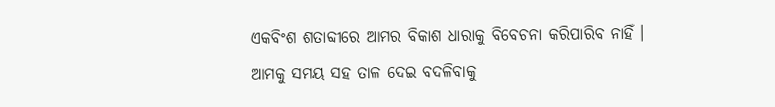ଏକବିଂଶ ଶତାବ୍ଦୀରେ ଆମର ବିକାଶ ଧାରାକୁ ବିବେଚନା କରିପାରିବ ନାହିଁ । ଆମକୁ ସମୟ ସହ ତାଳ ଦେଇ ବଦଳିବାକୁ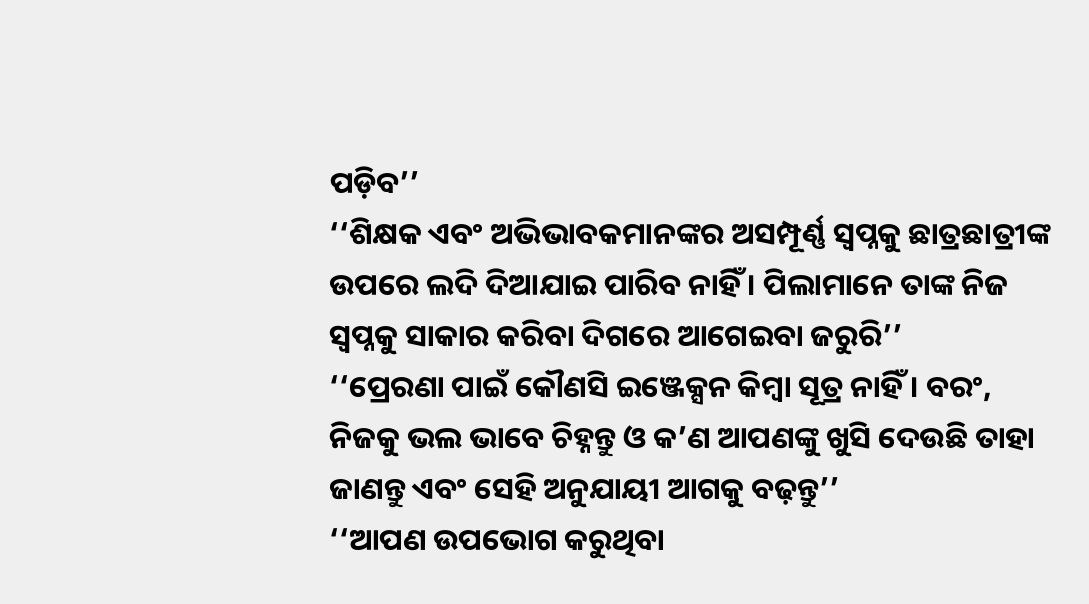ପଡ଼ିବ’’
‘‘ଶିକ୍ଷକ ଏବଂ ଅଭିଭାବକମାନଙ୍କର ଅସମ୍ପୂର୍ଣ୍ଣ ସ୍ୱପ୍ନକୁ ଛାତ୍ରଛାତ୍ରୀଙ୍କ ଉପରେ ଲଦି ଦିଆଯାଇ ପାରିବ ନାହିଁ । ପିଲାମାନେ ତାଙ୍କ ନିଜ ସ୍ୱପ୍ନକୁ ସାକାର କରିବା ଦିଗରେ ଆଗେଇବା ଜରୁରି’’
‘‘ପ୍ରେରଣା ପାଇଁ କୌଣସି ଇଞ୍ଜେକ୍ସନ କିମ୍ବା ସୂତ୍ର ନାହିଁ । ବରଂ, ନିଜକୁ ଭଲ ଭାବେ ଚିହ୍ନନ୍ତୁ ଓ କ’ଣ ଆପଣଙ୍କୁ ଖୁସି ଦେଉଛି ତାହା ଜାଣନ୍ତୁ ଏବଂ ସେହି ଅନୁଯାୟୀ ଆଗକୁ ବଢ଼ନ୍ତୁ’’
‘‘ଆପଣ ଉପଭୋଗ କରୁଥିବା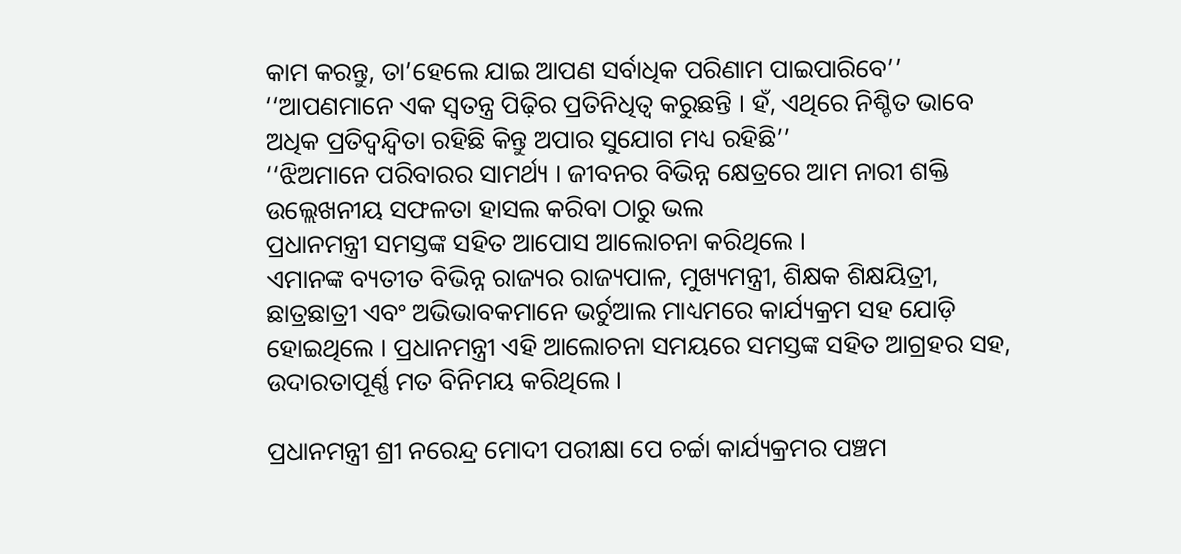କାମ କରନ୍ତୁ, ତା’ହେଲେ ଯାଇ ଆପଣ ସର୍ବାଧିକ ପରିଣାମ ପାଇପାରିବେ’’
‘‘ଆପଣମାନେ ଏକ ସ୍ୱତନ୍ତ୍ର ପିଢ଼ିର ପ୍ରତିନିଧିତ୍ୱ କରୁଛନ୍ତି । ହଁ, ଏଥିରେ ନିଶ୍ଚିତ ଭାବେ ଅଧିକ ପ୍ରତିଦ୍ୱନ୍ଦ୍ୱିତା ରହିଛି କିନ୍ତୁ ଅପାର ସୁଯୋଗ ମଧ୍ୟ ରହିଛି’’
‘‘ଝିଅମାନେ ପରିବାରର ସାମର୍ଥ୍ୟ । ଜୀବନର ବିଭିନ୍ନ କ୍ଷେତ୍ରରେ ଆମ ନାରୀ ଶକ୍ତି ଉଲ୍ଲେଖନୀୟ ସଫଳତା ହାସଲ କରିବା ଠାରୁ ଭଲ
ପ୍ରଧାନମନ୍ତ୍ରୀ ସମସ୍ତଙ୍କ ସହିତ ଆପୋସ ଆଲୋଚନା କରିଥିଲେ ।
ଏମାନଙ୍କ ବ୍ୟତୀତ ବିଭିନ୍ନ ରାଜ୍ୟର ରାଜ୍ୟପାଳ, ମୁଖ୍ୟମନ୍ତ୍ରୀ, ଶିକ୍ଷକ ଶିକ୍ଷୟିତ୍ରୀ, ଛାତ୍ରଛାତ୍ରୀ ଏବଂ ଅଭିଭାବକମାନେ ଭର୍ଚୁଆଲ ମାଧ୍ୟମରେ କାର୍ଯ୍ୟକ୍ରମ ସହ ଯୋଡ଼ି ହୋଇଥିଲେ । ପ୍ରଧାନମନ୍ତ୍ରୀ ଏହି ଆଲୋଚନା ସମୟରେ ସମସ୍ତଙ୍କ ସହିତ ଆଗ୍ରହର ସହ, ଉଦାରତାପୂର୍ଣ୍ଣ ମତ ବିନିମୟ କରିଥିଲେ ।

ପ୍ରଧାନମନ୍ତ୍ରୀ ଶ୍ରୀ ନରେନ୍ଦ୍ର ମୋଦୀ ପରୀକ୍ଷା ପେ ଚର୍ଚ୍ଚା କାର୍ଯ୍ୟକ୍ରମର ପଞ୍ଚମ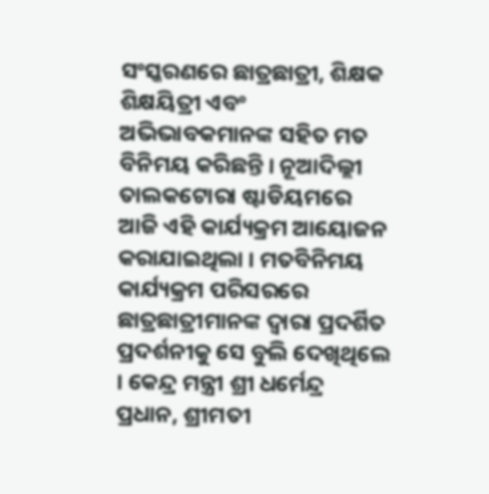ସଂସ୍କରଣରେ ଛାତ୍ରଛାତ୍ରୀ, ଶିକ୍ଷକ ଶିକ୍ଷୟିତ୍ରୀ ଏବଂ ଅଭିଭାବକମାନଙ୍କ ସହିତ ମତ ବିନିମୟ କରିଛନ୍ତି । ନୂଆଦିଲ୍ଲୀ ତାଲକଟୋରା ଷ୍ଟାଡିୟମରେ ଆଜି ଏହି କାର୍ଯ୍ୟକ୍ରମ ଆୟୋଜନ କରାଯାଇଥିଲା । ମତବିନିମୟ କାର୍ଯ୍ୟକ୍ରମ ପରିସରରେ ଛାତ୍ରଛାତ୍ରୀମାନଙ୍କ ଦ୍ୱାରା ପ୍ରଦର୍ଶିତ  ପ୍ରଦର୍ଶନୀକୁ ସେ ବୁଲି ଦେଖିଥିଲେ । କେନ୍ଦ୍ର ମନ୍ତ୍ରୀ ଶ୍ରୀ ଧର୍ମେନ୍ଦ୍ର ପ୍ରଧାନ, ଶ୍ରୀମତୀ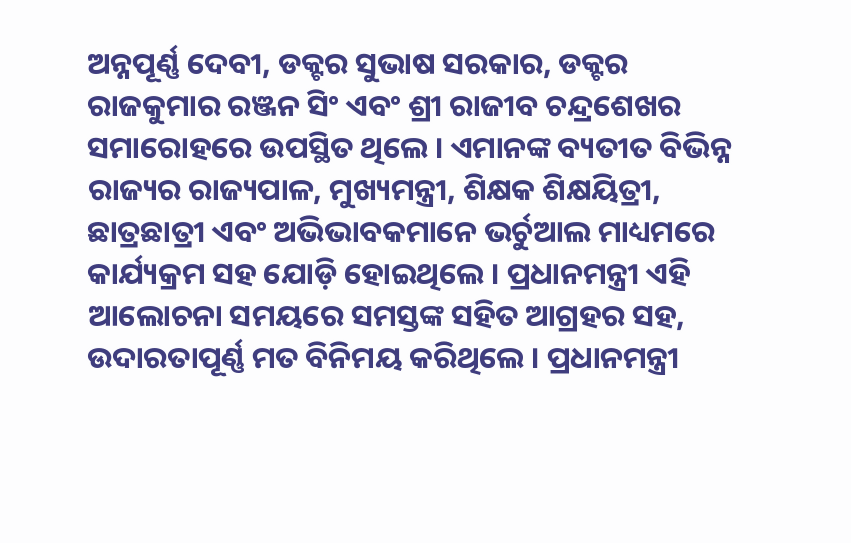ଅନ୍ନପୂର୍ଣ୍ଣ ଦେବୀ, ଡକ୍ଟର ସୁଭାଷ ସରକାର, ଡକ୍ଟର ରାଜକୁମାର ରଞ୍ଜନ ସିଂ ଏବଂ ଶ୍ରୀ ରାଜୀବ ଚନ୍ଦ୍ରଶେଖର ସମାରୋହରେ ଉପସ୍ଥିତ ଥିଲେ । ଏମାନଙ୍କ ବ୍ୟତୀତ ବିଭିନ୍ନ ରାଜ୍ୟର ରାଜ୍ୟପାଳ, ମୁଖ୍ୟମନ୍ତ୍ରୀ, ଶିକ୍ଷକ ଶିକ୍ଷୟିତ୍ରୀ, ଛାତ୍ରଛାତ୍ରୀ ଏବଂ ଅଭିଭାବକମାନେ ଭର୍ଚୁଆଲ ମାଧ୍ୟମରେ କାର୍ଯ୍ୟକ୍ରମ ସହ ଯୋଡ଼ି ହୋଇଥିଲେ । ପ୍ରଧାନମନ୍ତ୍ରୀ ଏହି ଆଲୋଚନା ସମୟରେ ସମସ୍ତଙ୍କ ସହିତ ଆଗ୍ରହର ସହ, ଉଦାରତାପୂର୍ଣ୍ଣ ମତ ବିନିମୟ କରିଥିଲେ । ପ୍ରଧାନମନ୍ତ୍ରୀ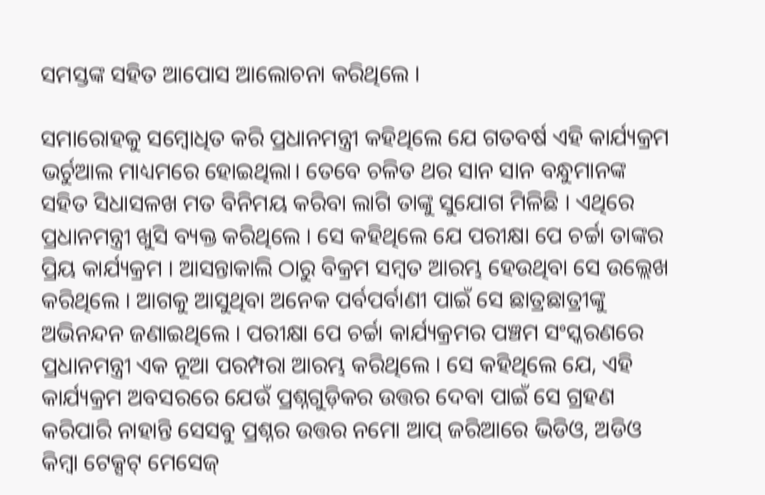ସମସ୍ତଙ୍କ ସହିତ ଆପୋସ ଆଲୋଚନା କରିଥିଲେ ।

ସମାରୋହକୁ ସମ୍ବୋଧିତ କରି ପ୍ରଧାନମନ୍ତ୍ରୀ କହିଥିଲେ ଯେ ଗତବର୍ଷ ଏହି କାର୍ଯ୍ୟକ୍ରମ ଭର୍ଚୁଆଲ ମାଧ୍ୟମରେ ହୋଇଥିଲା। ତେବେ ଚଳିତ ଥର ସାନ ସାନ ବନ୍ଧୁମାନଙ୍କ ସହିତ ସିଧାସଳଖ ମତ ବିନିମୟ କରିବା ଲାଗି ତାଙ୍କୁ ସୁଯୋଗ ମିଳିଛି । ଏଥିରେ ପ୍ରଧାନମନ୍ତ୍ରୀ ଖୁସି ବ୍ୟକ୍ତ କରିଥିଲେ । ସେ କହିଥିଲେ ଯେ ପରୀକ୍ଷା ପେ ଚର୍ଚ୍ଚା ତାଙ୍କର ପ୍ରିୟ କାର୍ଯ୍ୟକ୍ରମ । ଆସନ୍ତାକାଲି ଠାରୁ ବିକ୍ରମ ସମ୍ବତ ଆରମ୍ଭ ହେଉଥିବା ସେ ଉଲ୍ଲେଖ କରିଥିଲେ । ଆଗକୁ ଆସୁଥିବା ଅନେକ ପର୍ବପର୍ବାଣୀ ପାଇଁ ସେ ଛାତ୍ରଛାତ୍ରୀଙ୍କୁ ଅଭିନନ୍ଦନ ଜଣାଇଥିଲେ । ପରୀକ୍ଷା ପେ ଚର୍ଚ୍ଚା କାର୍ଯ୍ୟକ୍ରମର ପଞ୍ଚମ ସଂସ୍କରଣରେ ପ୍ରଧାନମନ୍ତ୍ରୀ ଏକ ନୂଆ ପରମ୍ପରା ଆରମ୍ଭ କରିଥିଲେ । ସେ କହିଥିଲେ ଯେ, ଏହି କାର୍ଯ୍ୟକ୍ରମ ଅବସରରେ ଯେଉଁ ପ୍ରଶ୍ନଗୁଡ଼ିକର ଉତ୍ତର ଦେବା ପାଇଁ ସେ ଗ୍ରହଣ କରିପାରି ନାହାନ୍ତି ସେସବୁ ପ୍ରଶ୍ନର ଉତ୍ତର ନମୋ ଆପ୍‌ ଜରିଆରେ ଭିଡିଓ, ଅଡିଓ କିମ୍ବା ଟେକ୍ସଟ୍‌ ମେସେଜ୍‌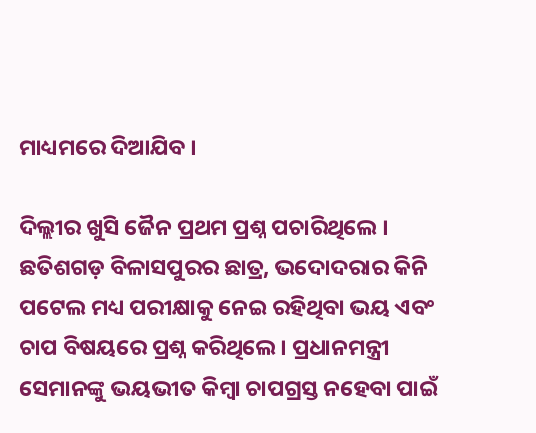ମାଧ୍ୟମରେ ଦିଆଯିବ ।

ଦିଲ୍ଲୀର ଖୁସି ଜୈନ ପ୍ରଥମ ପ୍ରଶ୍ନ ପଚାରିଥିଲେ । ଛତିଶଗଡ଼ ବିଳାସପୁରର ଛାତ୍ର, ଭଦୋଦରାର କିନି ପଟେଲ ମଧ୍ୟ ପରୀକ୍ଷାକୁ ନେଇ ରହିଥିବା ଭୟ ଏବଂ ଚାପ ବିଷୟରେ ପ୍ରଶ୍ନ କରିଥିଲେ । ପ୍ରଧାନମନ୍ତ୍ରୀ ସେମାନଙ୍କୁ ଭୟଭୀତ କିମ୍ବା ଚାପଗ୍ରସ୍ତ ନହେବା ପାଇଁ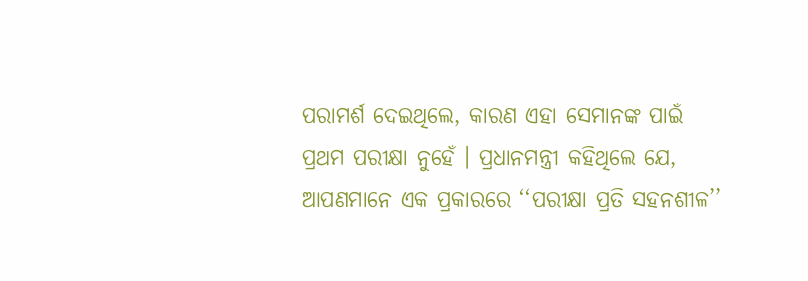ପରାମର୍ଶ ଦେଇଥିଲେ, କାରଣ ଏହା ସେମାନଙ୍କ ପାଇଁ ପ୍ରଥମ ପରୀକ୍ଷା ନୁହେଁ । ପ୍ରଧାନମନ୍ତ୍ରୀ କହିଥିଲେ ଯେ, ଆପଣମାନେ ଏକ ପ୍ରକାରରେ ‘‘ପରୀକ୍ଷା ପ୍ରତି ସହନଶୀଳ’’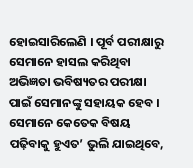ହୋଇସାରିଲେଣି । ପୂର୍ବ ପରୀକ୍ଷାରୁ ସେମାନେ ହାସଲ କରିଥିବା ଅଭିଜ୍ଞତା ଭବିଷ୍ୟତର ପରୀକ୍ଷା ପାଇଁ ସେମାନଙ୍କୁ ସହାୟକ ହେବ । ସେମାନେ କେତେକ ବିଷୟ ପଢ଼ିବାକୁ ହୁଏତ’ ଭୁଲି ଯାଇଥିବେ,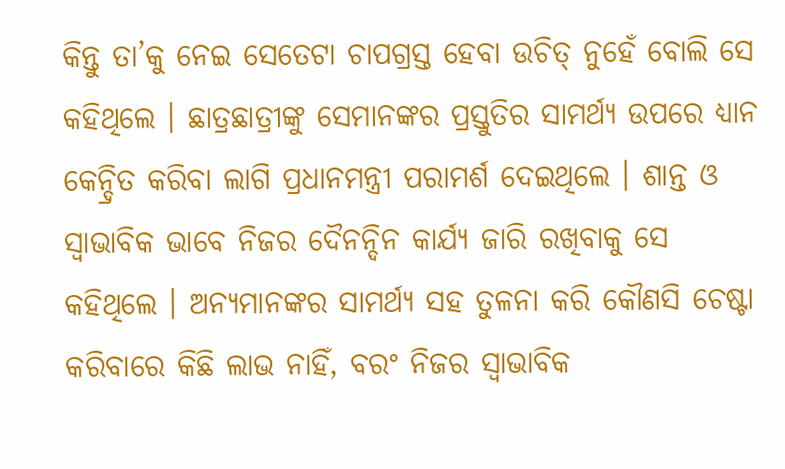କିନ୍ତୁ ତା’କୁ ନେଇ ସେତେଟା ଚାପଗ୍ରସ୍ତ ହେବା ଉଚିତ୍‌ ନୁହେଁ ବୋଲି ସେ କହିଥିଲେ । ଛାତ୍ରଛାତ୍ରୀଙ୍କୁ ସେମାନଙ୍କର ପ୍ରସ୍ତୁତିର ସାମର୍ଥ୍ୟ ଉପରେ ଧ୍ୟାନ କେନ୍ଦ୍ରିତ କରିବା ଲାଗି ପ୍ରଧାନମନ୍ତ୍ରୀ ପରାମର୍ଶ ଦେଇଥିଲେ । ଶାନ୍ତ ଓ ସ୍ୱାଭାବିକ ଭାବେ ନିଜର ଦୈନନ୍ଦିନ କାର୍ଯ୍ୟ ଜାରି ରଖିବାକୁ ସେ କହିଥିଲେ । ଅନ୍ୟମାନଙ୍କର ସାମର୍ଥ୍ୟ ସହ ତୁଳନା କରି କୌଣସି ଚେଷ୍ଟା କରିବାରେ କିଛି ଲାଭ ନାହିଁ, ବରଂ ନିଜର ସ୍ୱାଭାବିକ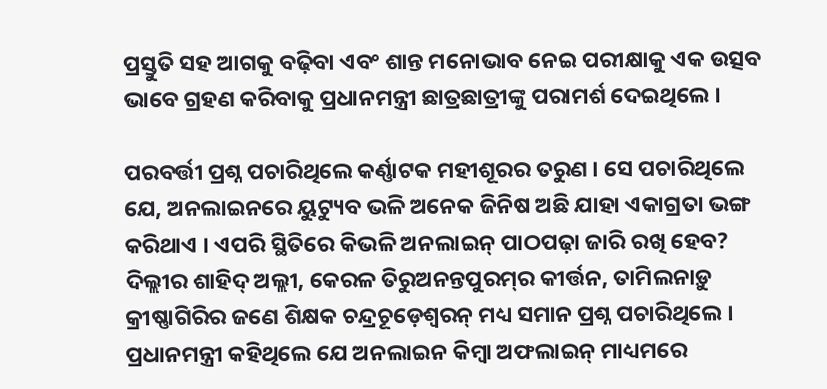ପ୍ରସ୍ତୁତି ସହ ଆଗକୁ ବଢ଼ିବା ଏବଂ ଶାନ୍ତ ମନୋଭାବ ନେଇ ପରୀକ୍ଷାକୁ ଏକ ଉତ୍ସବ ଭାବେ ଗ୍ରହଣ କରିବାକୁ ପ୍ରଧାନମନ୍ତ୍ରୀ ଛାତ୍ରଛାତ୍ରୀଙ୍କୁ ପରାମର୍ଶ ଦେଇଥିଲେ ।

ପରବର୍ତ୍ତୀ ପ୍ରଶ୍ନ ପଚାରିଥିଲେ କର୍ଣ୍ଣାଟକ ମହୀଶୂରର ତରୁଣ । ସେ ପଚାରିଥିଲେ ଯେ, ଅନଲାଇନରେ ୟୁଟ୍ୟୁବ ଭଳି ଅନେକ ଜିନିଷ ଅଛି ଯାହା ଏକାଗ୍ରତା ଭଙ୍ଗ କରିଥାଏ । ଏପରି ସ୍ଥିତିରେ କିଭଳି ଅନଲାଇନ୍‌ ପାଠପଢ଼ା ଜାରି ରଖି ହେବ? ଦିଲ୍ଲୀର ଶାହିଦ୍‌ ଅଲ୍ଲୀ, କେରଳ ତିରୁଅନନ୍ତପୁରମ୍‌ର କୀର୍ତ୍ତନ, ତାମିଲନାଡ଼ୁ କ୍ରୀଷ୍ଣାଗିରିର ଜଣେ ଶିକ୍ଷକ ଚନ୍ଦ୍ରଚୂଡ଼େଶ୍ୱରନ୍‌ ମଧ୍ୟ ସମାନ ପ୍ରଶ୍ନ ପଚାରିଥିଲେ । ପ୍ରଧାନମନ୍ତ୍ରୀ କହିଥିଲେ ଯେ ଅନଲାଇନ କିମ୍ବା ଅଫଲାଇନ୍‌ ମାଧ୍ୟମରେ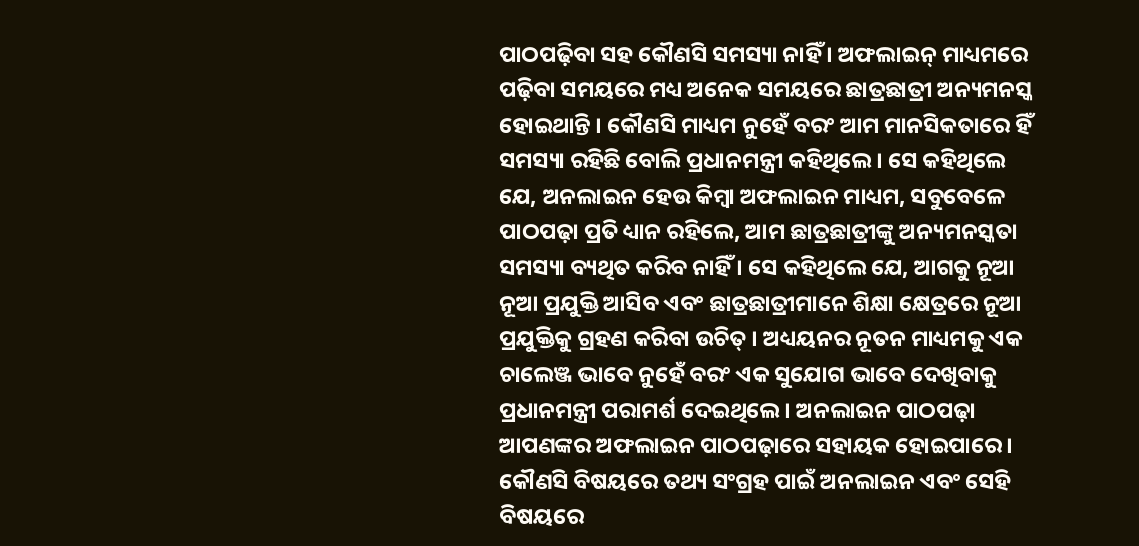ପାଠପଢ଼ିବା ସହ କୌଣସି ସମସ୍ୟା ନାହିଁ । ଅଫଲାଇନ୍‌ ମାଧ୍ୟମରେ ପଢ଼ିବା ସମୟରେ ମଧ୍ୟ ଅନେକ ସମୟରେ ଛାତ୍ରଛାତ୍ରୀ ଅନ୍ୟମନସ୍କ ହୋଇଥାନ୍ତି । କୌଣସି ମାଧ୍ୟମ ନୁହେଁ ବରଂ ଆମ ମାନସିକତାରେ ହିଁ ସମସ୍ୟା ରହିଛି ବୋଲି ପ୍ରଧାନମନ୍ତ୍ରୀ କହିଥିଲେ । ସେ କହିଥିଲେ ଯେ, ଅନଲାଇନ ହେଉ କିମ୍ବା ଅଫଲାଇନ ମାଧ୍ୟମ, ସବୁବେଳେ ପାଠପଢ଼ା ପ୍ରତି ଧ୍ୟାନ ରହିଲେ, ଆମ ଛାତ୍ରଛାତ୍ରୀଙ୍କୁ ଅନ୍ୟମନସ୍କତା ସମସ୍ୟା ବ୍ୟଥିତ କରିବ ନାହିଁ । ସେ କହିଥିଲେ ଯେ, ଆଗକୁ ନୂଆ ନୂଆ ପ୍ରଯୁକ୍ତି ଆସିବ ଏବଂ ଛାତ୍ରଛାତ୍ରୀମାନେ ଶିକ୍ଷା କ୍ଷେତ୍ରରେ ନୂଆ ପ୍ରଯୁକ୍ତିକୁ ଗ୍ରହଣ କରିବା ଉଚିତ୍‌ । ଅଧ୍ୟୟନର ନୂତନ ମାଧ୍ୟମକୁ ଏକ ଚାଲେଞ୍ଜ ଭାବେ ନୁହେଁ ବରଂ ଏକ ସୁଯୋଗ ଭାବେ ଦେଖିବାକୁ ପ୍ରଧାନମନ୍ତ୍ରୀ ପରାମର୍ଶ ଦେଇଥିଲେ । ଅନଲାଇନ ପାଠପଢ଼ା ଆପଣଙ୍କର ଅଫଲାଇନ ପାଠପଢ଼ାରେ ସହାୟକ ହୋଇପାରେ । କୌଣସି ବିଷୟରେ ତଥ୍ୟ ସଂଗ୍ରହ ପାଇଁ ଅନଲାଇନ ଏବଂ ସେହି ବିଷୟରେ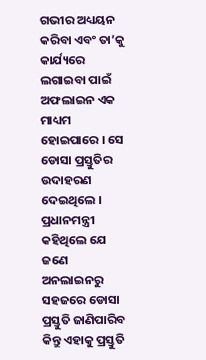ଗଭୀର ଅଧ୍ୟୟନ କରିବା ଏବଂ ତା’କୁ କାର୍ଯ୍ୟରେ ଲଗାଇବା ପାଇଁ ଅଫଲାଇନ ଏକ ମାଧ୍ୟମ ହୋଇପାରେ । ସେ ଡୋସା ପ୍ରସ୍ତୁତିର ଉଦାହରଣ ଦେଇଥିଲେ । ପ୍ରଧାନମନ୍ତ୍ରୀ କହିଥିଲେ ଯେ ଜଣେ ଅନଲାଇନରୁ ସହଜରେ ଡୋସା ପ୍ରସ୍ତୁତି ଜାଣିପାରିବ କିନ୍ତୁ ଏହାକୁ ପ୍ରସ୍ତୁତି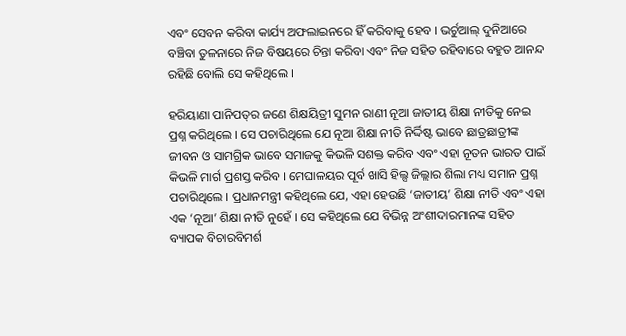ଏବଂ ସେବନ କରିବା କାର୍ଯ୍ୟ ଅଫଲାଇନରେ ହିଁ କରିବାକୁ ହେବ । ଭର୍ଚୁଆଲ୍ ଦୁନିଆରେ ବଞ୍ଚିବା ତୁଳନାରେ ନିଜ ବିଷୟରେ ଚିନ୍ତା କରିବା ଏବଂ ନିଜ ସହିତ ରହିବାରେ ବହୁତ ଆନନ୍ଦ ରହିଛି ବୋଲି ସେ କହିଥିଲେ ।

ହରିୟାଣା ପାନିପତ୍‌ର ଜଣେ ଶିକ୍ଷୟିତ୍ରୀ ସୁମନ ରାଣୀ ନୂଆ ଜାତୀୟ ଶିକ୍ଷା ନୀତିକୁ ନେଇ ପ୍ରଶ୍ନ କରିଥିଲେ । ସେ ପଚାରିଥିଲେ ଯେ ନୂଆ ଶିକ୍ଷା ନୀତି ନିର୍ଦ୍ଦିଷ୍ଟ ଭାବେ ଛାତ୍ରଛାତ୍ରୀଙ୍କ ଜୀବନ ଓ ସାମଗ୍ରିକ ଭାବେ ସମାଜକୁ କିଭଳି ସଶକ୍ତ କରିବ ଏବଂ ଏହା ନୂତନ ଭାରତ ପାଇଁ କିଭଳି ମାର୍ଗ ପ୍ରଶସ୍ତ କରିବ । ମେଘାଳୟର ପୂର୍ବ ଖାସି ହିଲ୍ସ ଜିଲ୍ଲାର ଶିଲା ମଧ୍ୟ ସମାନ ପ୍ରଶ୍ନ ପଚାରିଥିଲେ । ପ୍ରଧାନମନ୍ତ୍ରୀ କହିଥିଲେ ଯେ, ଏହା ହେଉଛି ‘ଜାତୀୟ’ ଶିକ୍ଷା ନୀତି ଏବଂ ଏହା ଏକ ‘ନୂଆ’ ଶିକ୍ଷା ନୀତି ନୁହେଁ । ସେ କହିଥିଲେ ଯେ ବିଭିନ୍ନ ଅଂଶୀଦାରମାନଙ୍କ ସହିତ ବ୍ୟାପକ ବିଚାରବିମର୍ଶ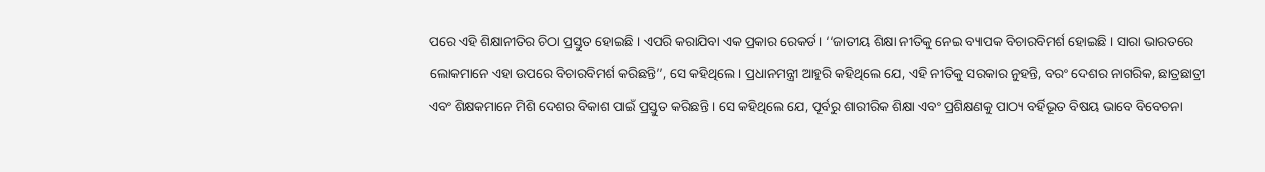ପରେ ଏହି ଶିକ୍ଷାନୀତିର ଚିଠା ପ୍ରସ୍ତୁତ ହୋଇଛି । ଏପରି କରାଯିବା ଏକ ପ୍ରକାର ରେକର୍ଡ । ‘‘ଜାତୀୟ ଶିକ୍ଷା ନୀତିକୁ ନେଇ ବ୍ୟାପକ ବିଚାରବିମର୍ଶ ହୋଇଛି । ସାରା ଭାରତରେ ଲୋକମାନେ ଏହା ଉପରେ ବିଚାରବିମର୍ଶ କରିଛନ୍ତି’’, ସେ କହିଥିଲେ । ପ୍ରଧାନମନ୍ତ୍ରୀ ଆହୁରି କହିଥିଲେ ଯେ, ଏହି ନୀତିକୁ ସରକାର ନୁହନ୍ତି, ବରଂ ଦେଶର ନାଗରିକ, ଛାତ୍ରଛାତ୍ରୀ ଏବଂ ଶିକ୍ଷକମାନେ ମିଶି ଦେଶର ବିକାଶ ପାଇଁ ପ୍ରସ୍ତୁତ କରିଛନ୍ତି । ସେ କହିଥିଲେ ଯେ, ପୂର୍ବରୁ ଶାରୀରିକ ଶିକ୍ଷା ଏବଂ ପ୍ରଶିକ୍ଷଣକୁ ପାଠ୍ୟ ବର୍ହିଭୂତ ବିଷୟ ଭାବେ ବିବେଚନା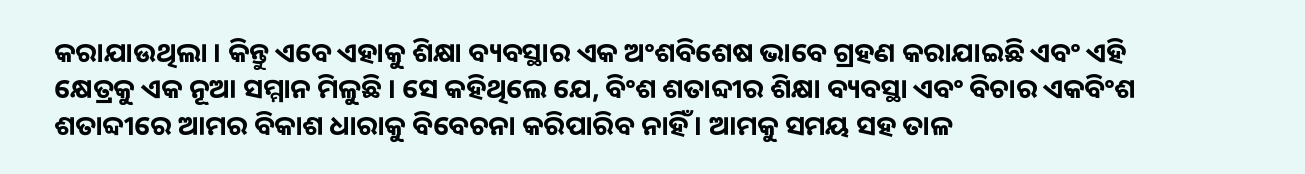କରାଯାଉଥିଲା । କିନ୍ତୁ ଏବେ ଏହାକୁ ଶିକ୍ଷା ବ୍ୟବସ୍ଥାର ଏକ ଅଂଶବିଶେଷ ଭାବେ ଗ୍ରହଣ କରାଯାଇଛି ଏବଂ ଏହି କ୍ଷେତ୍ରକୁ ଏକ ନୂଆ ସମ୍ମାନ ମିଳୁଛି । ସେ କହିଥିଲେ ଯେ, ବିଂଶ ଶତାବ୍ଦୀର ଶିକ୍ଷା ବ୍ୟବସ୍ଥା ଏବଂ ବିଚାର ଏକବିଂଶ ଶତାବ୍ଦୀରେ ଆମର ବିକାଶ ଧାରାକୁ ବିବେଚନା କରିପାରିବ ନାହିଁ । ଆମକୁ ସମୟ ସହ ତାଳ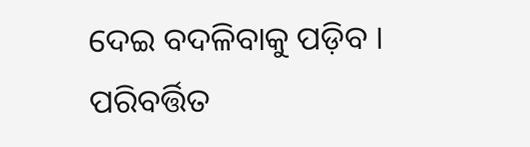ଦେଇ ବଦଳିବାକୁ ପଡ଼ିବ । ପରିବର୍ତ୍ତିତ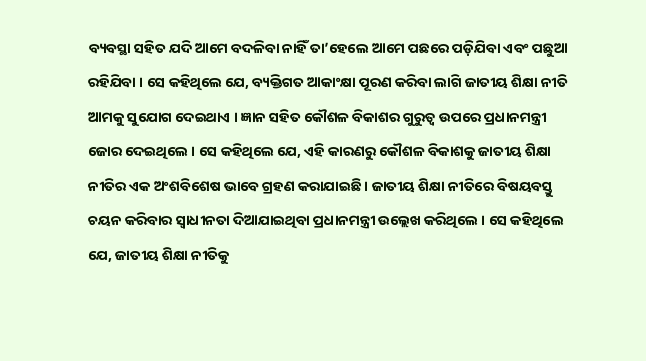ବ୍ୟବସ୍ଥା ସହିତ ଯଦି ଆମେ ବଦଳିବା ନାହିଁ ତା’ହେଲେ ଆମେ ପଛରେ ପଡ଼ିଯିବା ଏବଂ ପଛୁଆ ରହିଯିବା । ସେ କହିଥିଲେ ଯେ, ବ୍ୟକ୍ତିଗତ ଆକାଂକ୍ଷା ପୂରଣ କରିବା ଲାଗି ଜାତୀୟ ଶିକ୍ଷା ନୀତି ଆମକୁ ସୁଯୋଗ ଦେଇଥାଏ । ଜ୍ଞାନ ସହିତ କୌଶଳ ବିକାଶର ଗୁରୁତ୍ୱ ଉପରେ ପ୍ରଧାନମନ୍ତ୍ରୀ ଜୋର ଦେଇଥିଲେ । ସେ କହିଥିଲେ ଯେ, ଏହି କାରଣରୁ କୌଶଳ ବିକାଶକୁ ଜାତୀୟ ଶିକ୍ଷା ନୀତିର ଏକ ଅଂଶବିଶେଷ ଭାବେ ଗ୍ରହଣ କରାଯାଇଛି । ଜାତୀୟ ଶିକ୍ଷା ନୀତିରେ ବିଷୟବସ୍ତୁ ଚୟନ କରିବାର ସ୍ୱାଧୀନତା ଦିଆଯାଇଥିବା ପ୍ରଧାନମନ୍ତ୍ରୀ ଉଲ୍ଲେଖ କରିଥିଲେ । ସେ କହିଥିଲେ ଯେ, ଜାତୀୟ ଶିକ୍ଷା ନୀତିକୁ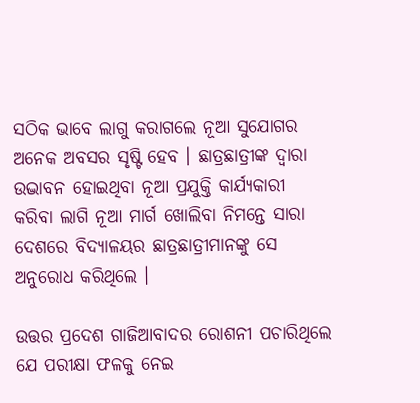ସଠିକ ଭାବେ ଲାଗୁ କରାଗଲେ ନୂଆ ସୁଯୋଗର ଅନେକ ଅବସର ସୃଷ୍ଟି ହେବ । ଛାତ୍ରଛାତ୍ରୀଙ୍କ ଦ୍ୱାରା ଉଦ୍ଭାବନ ହୋଇଥିବା ନୂଆ ପ୍ରଯୁକ୍ତି କାର୍ଯ୍ୟକାରୀ କରିବା ଲାଗି ନୂଆ ମାର୍ଗ ଖୋଲିବା ନିମନ୍ତେ ସାରା ଦେଶରେ ବିଦ୍ୟାଳୟର ଛାତ୍ରଛାତ୍ରୀମାନଙ୍କୁ ସେ ଅନୁରୋଧ କରିଥିଲେ ।

ଉତ୍ତର ପ୍ରଦେଶ ଗାଜିଆବାଦର ରୋଶନୀ ପଚାରିଥିଲେ ଯେ ପରୀକ୍ଷା ଫଳକୁ ନେଇ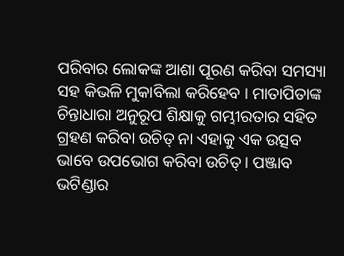ପରିବାର ଲୋକଙ୍କ ଆଶା ପୂରଣ କରିବା ସମସ୍ୟା ସହ କିଭଳି ମୁକାବିଲା କରିହେବ । ମାତାପିତାଙ୍କ ଚିନ୍ତାଧାରା ଅନୁରୂପ ଶିକ୍ଷାକୁ ଗମ୍ଭୀରତାର ସହିତ ଗ୍ରହଣ କରିବା ଉଚିତ୍‌ ନା ଏହାକୁ ଏକ ଉତ୍ସବ ଭାବେ ଉପଭୋଗ କରିବା ଉଚିତ୍‌ । ପଞ୍ଜାବ ଭଟିଣ୍ଡାର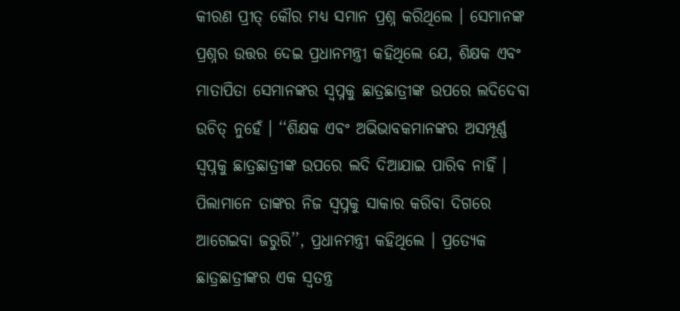କୀରଣ ପ୍ରୀତ୍‌ କୌର ମଧ୍ୟ ସମାନ ପ୍ରଶ୍ନ କରିଥିଲେ । ସେମାନଙ୍କ ପ୍ରଶ୍ନର ଉତ୍ତର ଦେଇ ପ୍ରଧାନମନ୍ତ୍ରୀ କହିଥିଲେ ଯେ, ଶିକ୍ଷକ ଏବଂ ମାତାପିତା ସେମାନଙ୍କର ସ୍ୱପ୍ନକୁ ଛାତ୍ରଛାତ୍ରୀଙ୍କ ଉପରେ ଲଦିଦେବା ଉଚିତ୍‌ ନୁହେଁ । ‘‘ଶିକ୍ଷକ ଏବଂ ଅଭିଭାବକମାନଙ୍କର ଅସମ୍ପୂର୍ଣ୍ଣ ସ୍ୱପ୍ନକୁ ଛାତ୍ରଛାତ୍ରୀଙ୍କ ଉପରେ ଲଦି ଦିଆଯାଇ ପାରିବ ନାହିଁ । ପିଲାମାନେ ତାଙ୍କର ନିଜ ସ୍ୱପ୍ନକୁ ସାକାର କରିବା ଦିଗରେ ଆଗେଇବା ଜରୁରି’’, ପ୍ରଧାନମନ୍ତ୍ରୀ କହିଥିଲେ । ପ୍ରତ୍ୟେକ ଛାତ୍ରଛାତ୍ରୀଙ୍କର ଏକ ସ୍ୱତନ୍ତ୍ର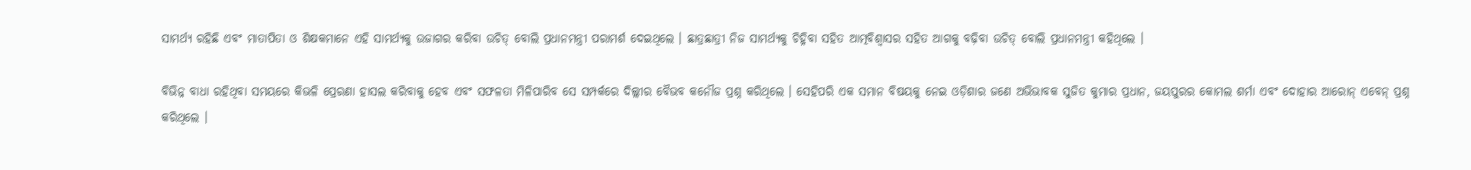ସାମର୍ଥ୍ୟ ରହିଛି ଏବଂ ମାତାପିତା ଓ ଶିକ୍ଷକମାନେ ଏହି ସାମର୍ଥ୍ୟକୁ ଉଜାଗର କରିବା ଉଚିତ୍‌ ବୋଲି ପ୍ରଧାନମନ୍ତ୍ରୀ ପରାମର୍ଶ ଦେଇଥିଲେ । ଛାତ୍ରଛାତ୍ରୀ ନିଜ ସାମର୍ଥ୍ୟକୁ ଚିହ୍ନିବା ସହିତ ଆତ୍ମବିଶ୍ବାସର ସହିତ ଆଗକୁ ବଢ଼ିବା ଉଚିତ୍‌ ବୋଲି ପ୍ରଧାନମନ୍ତ୍ରୀ କହିଥିଲେ ।

ବିଭିନ୍ନ ବାଧା ରହିଥିବା ସମୟରେ କିଭଳି ପ୍ରେରଣା ହାସଲ କରିବାକୁ ହେବ ଏବଂ ସଫଳତା ମିଳିପାରିବ ସେ ସମ୍ପର୍କରେ ଦିଲ୍ଲୀର ବୈଭବ କନୌଜ ପ୍ରଶ୍ନ କରିଥିଲେ । ସେହିପରି ଏକ ସମାନ ବିଷୟକୁ ନେଇ ଓଡ଼ିଶାର ଜଣେ ଅଭିଭାବକ ସୁଜିତ କୁମାର ପ୍ରଧାନ, ଜୟପୁରର କୋମଲ ଶର୍ମା ଏବଂ ଦୋହାର ଆରୋନ୍‌ ଏବେନ୍‌ ପ୍ରଶ୍ନ କରିଥିଲେ ।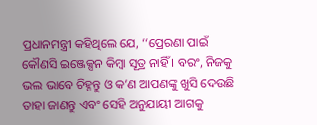ପ୍ରଧାନମନ୍ତ୍ରୀ କହିଥିଲେ ଯେ, ‘‘ପ୍ରେରଣା ପାଇଁ କୌଣସି ଇଞ୍ଜେକ୍ସନ କିମ୍ବା ସୂତ୍ର ନାହିଁ । ବରଂ, ନିଜକୁ ଭଲ ଭାବେ ଚିହ୍ନନ୍ତୁ ଓ କ’ଣ ଆପଣଙ୍କୁ ଖୁସି ଦେଉଛି ତାହା ଜାଣନ୍ତୁ ଏବଂ ସେହି ଅନୁଯାୟୀ ଆଗକୁ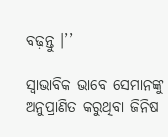ବଢ଼ନ୍ତୁ ।’’

ସ୍ୱାଭାବିକ ଭାବେ ସେମାନଙ୍କୁ ଅନୁପ୍ରାଣିତ କରୁଥିବା ଜିନିଷ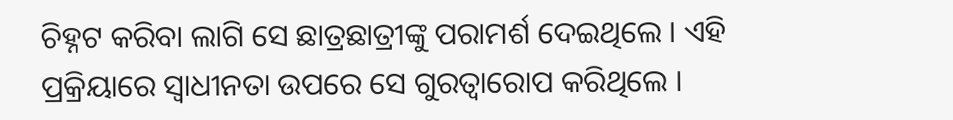ଚିହ୍ନଟ କରିବା ଲାଗି ସେ ଛାତ୍ରଛାତ୍ରୀଙ୍କୁ ପରାମର୍ଶ ଦେଇଥିଲେ । ଏହି ପ୍ରକ୍ରିୟାରେ ସ୍ୱାଧୀନତା ଉପରେ ସେ ଗୁରତ୍ୱାରୋପ କରିଥିଲେ ।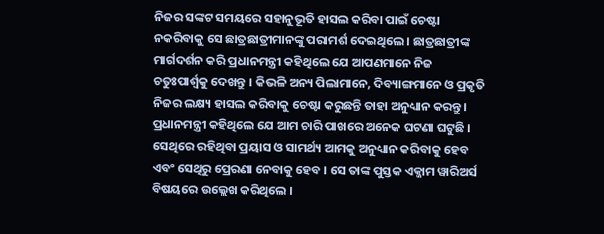ନିଜର ସଙ୍କଟ ସମୟରେ ସହାନୁଭୂତି ହାସଲ କରିବା ପାଇଁ ଚେଷ୍ଟା ନକରିବାକୁ ସେ ଛାତ୍ରଛାତ୍ରୀମାନଙ୍କୁ ପରାମର୍ଶ ଦେଇଥିଲେ । ଛାତ୍ରଛାତ୍ରୀଙ୍କ ମାର୍ଗଦର୍ଶନ କରି ପ୍ରଧାନମନ୍ତ୍ରୀ କହିଥିଲେ ଯେ ଆପଣମାନେ ନିଜ ଚତୁଃପାର୍ଶ୍ୱକୁ ଦେଖନ୍ତୁ । କିଭଳି ଅନ୍ୟ ପିଲାମାନେ, ଦିବ୍ୟାଙ୍ଗମାନେ ଓ ପ୍ରକୃତି ନିଜର ଲକ୍ଷ୍ୟ ହାସଲ କରିବାକୁ ଚେଷ୍ଟା କରୁଛନ୍ତି ତାହା ଅନୁଧ୍ୟାନ କରନ୍ତୁ । ପ୍ରଧାନମନ୍ତ୍ରୀ କହିଥିଲେ ଯେ ଆମ ଚାରି ପାଖରେ ଅନେକ ଘଟଣା ଘଟୁଛି । ସେଥିରେ ରହିଥିବା ପ୍ରୟାସ ଓ ସାମର୍ଥ୍ୟ ଆମକୁ ଅନୁଧ୍ୟାନ କରିବାକୁ ହେବ ଏବଂ ସେଥିରୁ ପ୍ରେରଣା ନେବାକୁ ହେବ । ସେ ତାଙ୍କ ପୁସ୍ତକ ଏକ୍ଜାମ ୱାରିଅର୍ସ ବିଷୟରେ ଉଲ୍ଲେଖ କରିଥିଲେ ।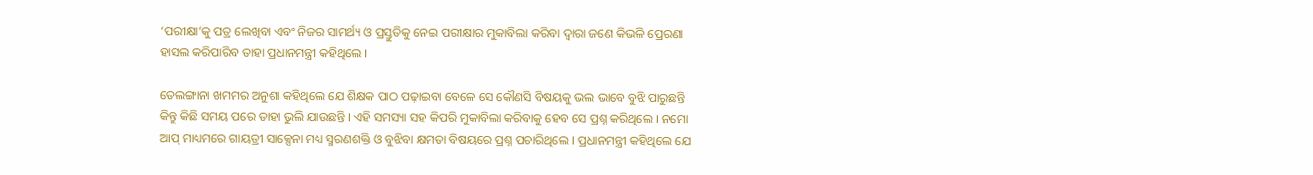‘ପରୀକ୍ଷା’କୁ ପତ୍ର ଲେଖିବା ଏବଂ ନିଜର ସାମର୍ଥ୍ୟ ଓ ପ୍ରସ୍ତୁତିକୁ ନେଇ ପରୀକ୍ଷାର ମୁକାବିଲା କରିବା ଦ୍ୱାରା ଜଣେ କିଭଳି ପ୍ରେରଣା ହାସଲ କରିପାରିବ ତାହା ପ୍ରଧାନମନ୍ତ୍ରୀ କହିଥିଲେ ।

ତେଲଙ୍ଗାନା ଖମମର ଅନୁଶା କହିଥିଲେ ଯେ ଶିକ୍ଷକ ପାଠ ପଢ଼ାଇବା ବେଳେ ସେ କୌଣସି ବିଷୟକୁ ଭଲ ଭାବେ ବୁଝି ପାରୁଛନ୍ତି କିନ୍ତୁ କିଛି ସମୟ ପରେ ତାହା ଭୁଲି ଯାଉଛନ୍ତି । ଏହି ସମସ୍ୟା ସହ କିପରି ମୁକାବିଲା କରିବାକୁ ହେବ ସେ ପ୍ରଶ୍ନ କରିଥିଲେ । ନମୋ ଆପ୍‌ ମାଧ୍ୟମରେ ଗାୟତ୍ରୀ ସାକ୍ସେନା ମଧ୍ୟ ସ୍ମରଣଶକ୍ତି ଓ ବୁଝିବା କ୍ଷମତା ବିଷୟରେ ପ୍ରଶ୍ନ ପଚାରିଥିଲେ । ପ୍ରଧାନମନ୍ତ୍ରୀ କହିଥିଲେ ଯେ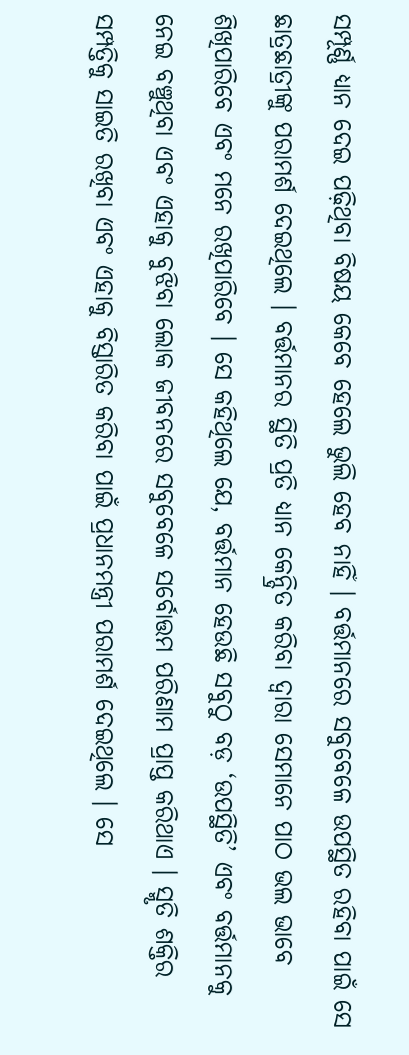ସମ୍ପୂର୍ଣ୍ଣ ଧ୍ୟାନ ଦେଇ ପଢ଼ିଥିବା ବିଷୟ କେବେ ହେଲେ ଭୁଲି ହେବ ନାହିଁ । ବର୍ତ୍ତମାନରେ ସବୁବେଳେ ଉପସ୍ଥିତ ରହିବା ପାଇଁ ସେ ଛାତ୍ରଛାତ୍ରୀଙ୍କୁ ପରାମର୍ଶ ଦେଇଥିଲେ । ବର୍ତ୍ତମାନର ସ୍ଥିତି ପ୍ରତି ଧ୍ୟାନ କେନ୍ଦ୍ରିତ କରିବା ଦ୍ୱାରା ସେମାନେ ପାଠ ଭଲ ଭାବେ ଶିଖିପାରିବେ ଏବଂ ମନେ ରଖିପାରିବେ । ସେ କହିଥିଲେ ଯେ, ବର୍ତ୍ତମାନ ହେଉଛି ସବୁଠୁ ବଡ଼ ‘ଉପସ୍ଥିତି’ ଏବଂ ବର୍ତ୍ତମାନକୁ ନେଇ ବଞ୍ଚୁଥିବା ଏବଂ ଏହାକୁ ବୁଝିବା ଲୋକ ଜୀବନରେ ସବୁବେଳେ ସର୍ବୋତ୍ତମ ପରିଣାମ ପ୍ରାପ୍ତ କରିଥାଏ । ସ୍ମୃତି ଶକ୍ତିର ସମ୍ପତ୍ତିକୁ ସାଇତି ରଖିବା ଏବଂ ଏହାକୁ ବିସ୍ତାରିତ କରିବା ପାଇଁ ପ୍ରଧାନମନ୍ତ୍ରୀ ପରାମର୍ଶ ଦେଇଥିଲେ । ସେ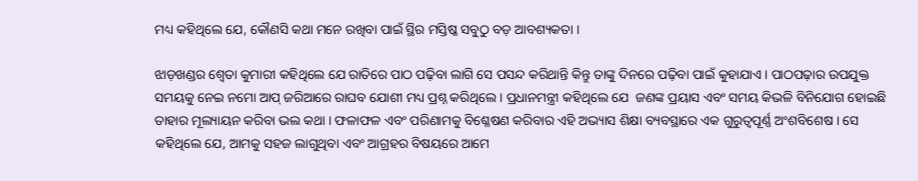ମଧ୍ୟ କହିଥିଲେ ଯେ, କୌଣସି କଥା ମନେ ରଖିବା ପାଇଁ ସ୍ଥିର ମସ୍ତିଷ୍କ ସବୁଠୁ ବଡ଼ ଆବଶ୍ୟକତା ।

ଝାଡ଼ଖଣ୍ଡର ଶ୍ବେତା କୁମାରୀ କହିଥିଲେ ଯେ ରାତିରେ ପାଠ ପଢ଼ିବା ଲାଗି ସେ ପସନ୍ଦ କରିଥାନ୍ତି କିନ୍ତୁ ତାଙ୍କୁ ଦିନରେ ପଢ଼ିବା ପାଇଁ କୁହାଯାଏ । ପାଠପଢ଼ାର ଉପଯୁକ୍ତ ସମୟକୁ ନେଇ ନମୋ ଆପ୍‌ ଜରିଆରେ ରାଘବ ଯୋଶୀ ମଧ୍ୟ ପ୍ରଶ୍ନ କରିଥିଲେ । ପ୍ରଧାନମନ୍ତ୍ରୀ କହିଥିଲେ ଯେ  ଜଣଙ୍କ ପ୍ରୟାସ ଏବଂ ସମୟ କିଭଳି ବିନିଯୋଗ ହୋଇଛି ତାହାର ମୂଲ୍ୟାୟନ କରିବା ଭଲ କଥା । ଫଳାଫଳ ଏବଂ ପରିଣାମକୁ ବିଶ୍ଳେଷଣ କରିବାର ଏହି ଅଭ୍ୟାସ ଶିକ୍ଷା ବ୍ୟବସ୍ଥାରେ ଏକ ଗୁରୁତ୍ୱପୂର୍ଣ୍ଣ ଅଂଶବିଶେଷ । ସେ କହିଥିଲେ ଯେ, ଆମକୁ ସହଜ ଲାଗୁଥିବା ଏବଂ ଆଗ୍ରହର ବିଷୟରେ ଆମେ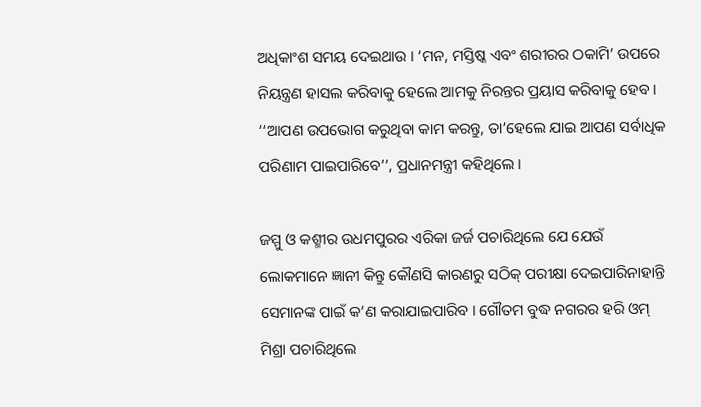ଅଧିକାଂଶ ସମୟ ଦେଇଥାଉ । ‘ମନ, ମସ୍ତିଷ୍କ ଏବଂ ଶରୀରର ଠକାମି’ ଉପରେ ନିୟନ୍ତ୍ରଣ ହାସଲ କରିବାକୁ ହେଲେ ଆମକୁ ନିରନ୍ତର ପ୍ରୟାସ କରିବାକୁ ହେବ । ‘‘ଆପଣ ଉପଭୋଗ କରୁଥିବା କାମ କରନ୍ତୁ, ତା’ହେଲେ ଯାଇ ଆପଣ ସର୍ବାଧିକ ପରିଣାମ ପାଇପାରିବେ’’, ପ୍ରଧାନମନ୍ତ୍ରୀ କହିଥିଲେ ।

ଜମ୍ମୁ ଓ କଶ୍ମୀର ଉଧମପୁରର ଏରିକା ଜର୍ଜ ପଚାରିଥିଲେ ଯେ ଯେଉଁ ଲୋକମାନେ ଜ୍ଞାନୀ କିନ୍ତୁ କୌଣସି କାରଣରୁ ସଠିକ୍‌ ପରୀକ୍ଷା ଦେଇପାରିନାହାନ୍ତି ସେମାନଙ୍କ ପାଇଁ କ’ଣ କରାଯାଇପାରିବ । ଗୌତମ ବୁଦ୍ଧ ନଗରର ହରି ଓମ୍‌ ମିଶ୍ରା ପଚାରିଥିଲେ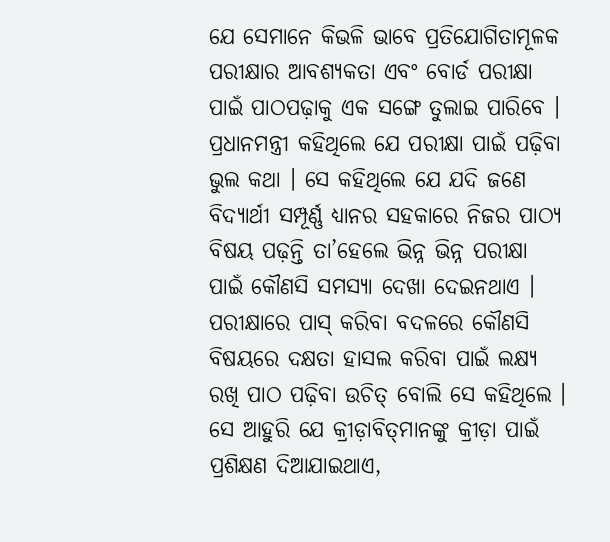ଯେ ସେମାନେ କିଭଳି ଭାବେ ପ୍ରତିଯୋଗିତାମୂଳକ ପରୀକ୍ଷାର ଆବଶ୍ୟକତା ଏବଂ ବୋର୍ଡ ପରୀକ୍ଷା ପାଇଁ ପାଠପଢ଼ାକୁ ଏକ ସଙ୍ଗେ ତୁଲାଇ ପାରିବେ । ପ୍ରଧାନମନ୍ତ୍ରୀ କହିଥିଲେ ଯେ ପରୀକ୍ଷା ପାଇଁ ପଢ଼ିବା ଭୁଲ କଥା । ସେ କହିଥିଲେ ଯେ ଯଦି ଜଣେ ବିଦ୍ୟାର୍ଥୀ ସମ୍ପୂର୍ଣ୍ଣ ଧ୍ୟାନର ସହକାରେ ନିଜର ପାଠ୍ୟ ବିଷୟ ପଢ଼ନ୍ତି ତା’ହେଲେ ଭିନ୍ନ ଭିନ୍ନ ପରୀକ୍ଷା ପାଇଁ କୌଣସି ସମସ୍ୟା ଦେଖା ଦେଇନଥାଏ ।  ପରୀକ୍ଷାରେ ପାସ୍‌ କରିବା ବଦଳରେ କୌଣସି ବିଷୟରେ ଦକ୍ଷତା ହାସଲ କରିବା ପାଇଁ ଲକ୍ଷ୍ୟ ରଖି ପାଠ ପଢ଼ିବା ଉଚିତ୍‌ ବୋଲି ସେ କହିଥିଲେ । ସେ ଆହୁରି ଯେ କ୍ରୀଡ଼ାବିତ୍‌ମାନଙ୍କୁ କ୍ରୀଡ଼ା ପାଇଁ ପ୍ରଶିକ୍ଷଣ ଦିଆଯାଇଥାଏ,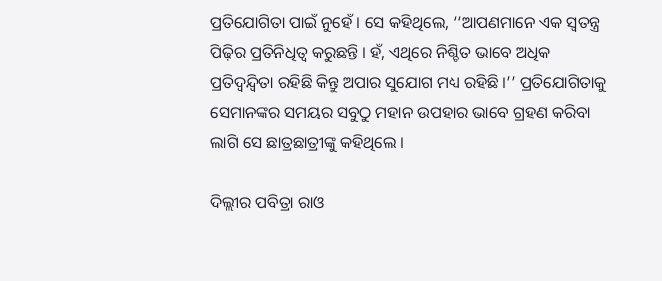ପ୍ରତିଯୋଗିତା ପାଇଁ ନୁହେଁ । ସେ କହିଥିଲେ, ‘‘ଆପଣମାନେ ଏକ ସ୍ୱତନ୍ତ୍ର ପିଢ଼ିର ପ୍ରତିନିଧିତ୍ୱ କରୁଛନ୍ତି । ହଁ, ଏଥିରେ ନିଶ୍ଚିତ ଭାବେ ଅଧିକ ପ୍ରତିଦ୍ୱନ୍ଦ୍ୱିତା ରହିଛି କିନ୍ତୁ ଅପାର ସୁଯୋଗ ମଧ୍ୟ ରହିଛି ।’’ ପ୍ରତିଯୋଗିତାକୁ ସେମାନଙ୍କର ସମୟର ସବୁଠୁ ମହାନ ଉପହାର ଭାବେ ଗ୍ରହଣ କରିବା ଲାଗି ସେ ଛାତ୍ରଛାତ୍ରୀଙ୍କୁ କହିଥିଲେ ।

ଦିଲ୍ଲୀର ପବିତ୍ରା ରାଓ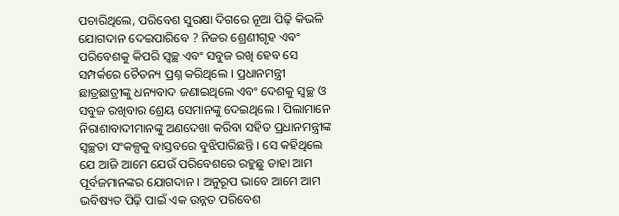ପଚାରିଥିଲେ, ପରିବେଶ ସୁରକ୍ଷା ଦିଗରେ ନୂଆ ପିଢ଼ି କିଭଳି ଯୋଗଦାନ ଦେଇପାରିବେ ? ନିଜର ଶ୍ରେଣୀଗୃହ ଏବଂ ପରିବେଶକୁ କିପରି ସ୍ୱଚ୍ଛ ଏବଂ ସବୁଜ ରଖି ହେବ ସେ ସମ୍ପର୍କରେ ଚୈତନ୍ୟ ପ୍ରଶ୍ନ କରିଥିଲେ । ପ୍ରଧାନମନ୍ତ୍ରୀ ଛାତ୍ରଛାତ୍ରୀଙ୍କୁ ଧନ୍ୟବାଦ ଜଣାଇଥିଲେ ଏବଂ ଦେଶକୁ ସ୍ୱଚ୍ଛ ଓ ସବୁଜ ରଖିବାର ଶ୍ରେୟ ସେମାନଙ୍କୁ ଦେଇଥିଲେ । ପିଲାମାନେ ନିରାଶାବାଦୀମାନଙ୍କୁ ଅଣଦେଖା କରିବା ସହିତ ପ୍ରଧାନମନ୍ତ୍ରୀଙ୍କ ସ୍ୱଚ୍ଛତା ସଂକଳ୍ପକୁ ବାସ୍ତବରେ ବୁଝିପାରିଛନ୍ତି । ସେ କହିଥିଲେ ଯେ ଆଜି ଆମେ ଯେଉଁ ପରିବେଶରେ ରହୁଛୁ ତାହା ଆମ ପୂର୍ବଜମାନଙ୍କର ଯୋଗଦାନ । ଅନୁରୂପ ଭାବେ ଆମେ ଆମ ଭବିଷ୍ୟତ ପିଢ଼ି ପାଇଁ ଏକ ଉନ୍ନତ ପରିବେଶ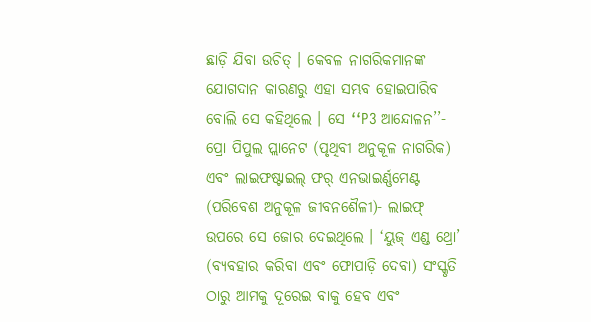ଛାଡ଼ି ଯିବା ଉଚିତ୍‌ । କେବଳ ନାଗରିକମାନଙ୍କ ଯୋଗଦାନ କାରଣରୁ ଏହା ସମ୍ଭବ ହୋଇପାରିବ ବୋଲି ସେ କହିଥିଲେ । ସେ ‘‘P3 ଆନ୍ଦୋଳନ’’- ପ୍ରୋ ପିପୁଲ ପ୍ଲାନେଟ (ପୃଥିବୀ ଅନୁକୂଳ ନାଗରିକ) ଏବଂ ଲାଇଫଷ୍ଟାଇଲ୍‌ ଫର୍‌ ଏନଭାଇର୍ଣ୍ଣମେଣ୍ଟ (ପରିବେଶ ଅନୁକୂଳ ଜୀବନଶୈଳୀ)- ଲାଇଫ୍‌ ଉପରେ ସେ ଜୋର ଦେଇଥିଲେ । ‘ୟୁଜ୍‌ ଏଣ୍ଡ ଥ୍ରୋ’ (ବ୍ୟବହାର କରିବା ଏବଂ ଫୋପାଡ଼ି ଦେବା) ସଂସ୍କୃତି ଠାରୁ ଆମକୁ ଦୂରେଇ ବାକୁ ହେବ ଏବଂ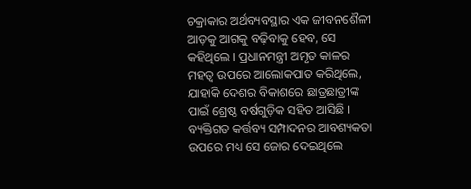ଚକ୍ରାକାର ଅର୍ଥବ୍ୟବସ୍ଥାର ଏକ ଜୀବନଶୈଳୀ ଆଡ଼କୁ ଆଗକୁ ବଢ଼ିବାକୁ ହେବ, ସେ କହିଥିଲେ । ପ୍ରଧାନମନ୍ତ୍ରୀ ଅମୃତ କାଳର ମହତ୍ୱ ଉପରେ ଆଲୋକପାତ କରିଥିଲେ, ଯାହାକି ଦେଶର ବିକାଶରେ ଛାତ୍ରଛାତ୍ରୀଙ୍କ ପାଇଁ ଶ୍ରେଷ୍ଠ ବର୍ଷଗୁଡ଼ିକ ସହିତ ଆସିଛି । ବ୍ୟକ୍ତିଗତ କର୍ତ୍ତବ୍ୟ ସମ୍ପାଦନର ଆବଶ୍ୟକତା ଉପରେ ମଧ୍ୟ ସେ ଜୋର ଦେଇଥିଲେ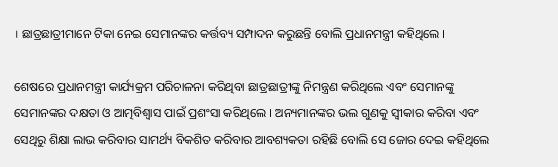। ଛାତ୍ରଛାତ୍ରୀମାନେ ଟିକା ନେଇ ସେମାନଙ୍କର କର୍ତ୍ତବ୍ୟ ସମ୍ପାଦନ କରୁଛନ୍ତି ବୋଲି ପ୍ରଧାନମନ୍ତ୍ରୀ କହିଥିଲେ ।

ଶେଷରେ ପ୍ରଧାନମନ୍ତ୍ରୀ କାର୍ଯ୍ୟକ୍ରମ ପରିଚାଳନା କରିଥିବା ଛାତ୍ରଛାତ୍ରୀଙ୍କୁ ନିମନ୍ତ୍ରଣ କରିଥିଲେ ଏବଂ ସେମାନଙ୍କୁ ସେମାନଙ୍କର ଦକ୍ଷତା ଓ ଆତ୍ମବିଶ୍ୱାସ ପାଇଁ ପ୍ରଶଂସା କରିଥିଲେ । ଅନ୍ୟମାନଙ୍କର ଭଲ ଗୁଣକୁ ସ୍ୱୀକାର କରିବା ଏବଂ ସେଥିରୁ ଶିକ୍ଷା ଲାଭ କରିବାର ସାମର୍ଥ୍ୟ ବିକଶିତ କରିବାର ଆବଶ୍ୟକତା ରହିଛି ବୋଲି ସେ ଜୋର ଦେଇ କହିଥିଲେ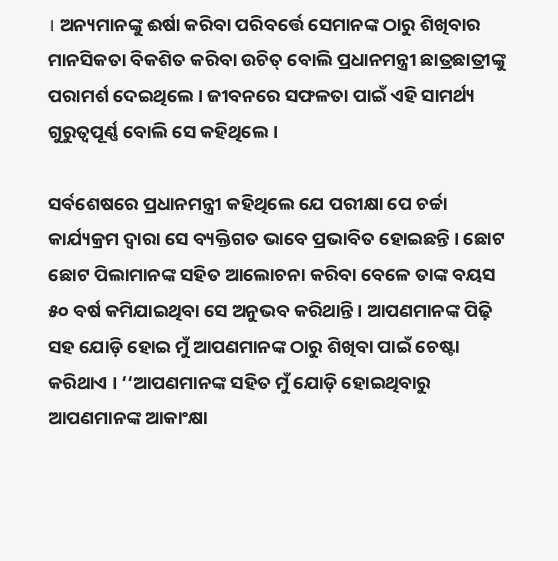। ଅନ୍ୟମାନଙ୍କୁ ଈର୍ଷା କରିବା ପରିବର୍ତ୍ତେ ସେମାନଙ୍କ ଠାରୁ ଶିଖିବାର ମାନସିକତା ବିକଶିତ କରିବା ଉଚିତ୍‌ ବୋଲି ପ୍ରଧାନମନ୍ତ୍ରୀ ଛାତ୍ରଛାତ୍ରୀଙ୍କୁ ପରାମର୍ଶ ଦେଇଥିଲେ । ଜୀବନରେ ସଫଳତା ପାଇଁ ଏହି ସାମର୍ଥ୍ୟ ଗୁରୁତ୍ୱପୂର୍ଣ୍ଣ ବୋଲି ସେ କହିଥିଲେ ।

ସର୍ବଶେଷରେ ପ୍ରଧାନମନ୍ତ୍ରୀ କହିଥିଲେ ଯେ ପରୀକ୍ଷା ପେ ଚର୍ଚ୍ଚା କାର୍ଯ୍ୟକ୍ରମ ଦ୍ୱାରା ସେ ବ୍ୟକ୍ତିଗତ ଭାବେ ପ୍ରଭାବିତ ହୋଇଛନ୍ତି । ଛୋଟ ଛୋଟ ପିଲାମାନଙ୍କ ସହିତ ଆଲୋଚନା କରିବା ବେଳେ ତାଙ୍କ ବୟସ ୫୦ ବର୍ଷ କମିଯାଇଥିବା ସେ ଅନୁଭବ କରିଥାନ୍ତି । ଆପଣମାନଙ୍କ ପିଢ଼ି ସହ ଯୋଡ଼ି ହୋଇ ମୁଁ ଆପଣମାନଙ୍କ ଠାରୁ ଶିଖିବା ପାଇଁ ଚେଷ୍ଟା କରିଥାଏ । ‘‘ଆପଣମାନଙ୍କ ସହିତ ମୁଁ ଯୋଡ଼ି ହୋଇଥିବାରୁ ଆପଣମାନଙ୍କ ଆକାଂକ୍ଷା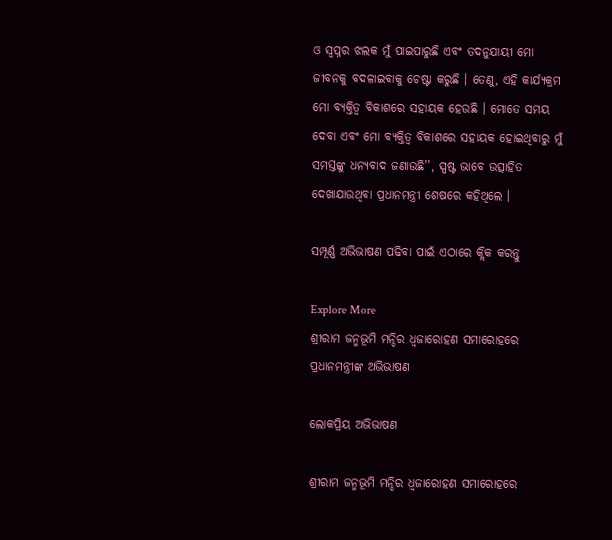ଓ ସ୍ୱପ୍ନର ଝଲକ ମୁଁ ପାଇପାରୁଛି ଏବଂ ତଦନୁଯାୟୀ ମୋ ଜୀବନକୁ ବଦଳାଇବାକୁ ଚେଷ୍ଟା କରୁଛି । ତେଣୁ, ଏହି କାର୍ଯ୍ୟକ୍ରମ ମୋ ବ୍ୟକ୍ତିତ୍ୱ ବିକାଶରେ ସହାୟକ ହେଉଛି । ମୋତେ ସମୟ ଦେବା ଏବଂ ମୋ ବ୍ୟକ୍ତିତ୍ୱ ବିକାଶରେ ସହାୟକ ହୋଇଥିବାରୁ ମୁଁ ସମସ୍ତଙ୍କୁ ଧନ୍ୟବାଦ ଜଣାଉଛି’’, ସ୍ପଷ୍ଟ ଭାବେ ଉତ୍ସାହିତ ଦେଖାଯାଉଥିବା ପ୍ରଧାନମନ୍ତ୍ରୀ ଶେଷରେ କହିଥିଲେ ।

ସମ୍ପୂର୍ଣ୍ଣ ଅଭିଭାଷଣ ପଢିବା ପାଇଁ ଏଠାରେ କ୍ଲିକ କରନ୍ତୁ

Explore More
ଶ୍ରୀରାମ ଜନ୍ମଭୂମି ମନ୍ଦିର ଧ୍ଵଜାରୋହଣ ସମାରୋହରେ ପ୍ରଧାନମନ୍ତ୍ରୀଙ୍କ ଅଭିଭାଷଣ

ଲୋକପ୍ରିୟ ଅଭିଭାଷଣ

ଶ୍ରୀରାମ ଜନ୍ମଭୂମି ମନ୍ଦିର ଧ୍ଵଜାରୋହଣ ସମାରୋହରେ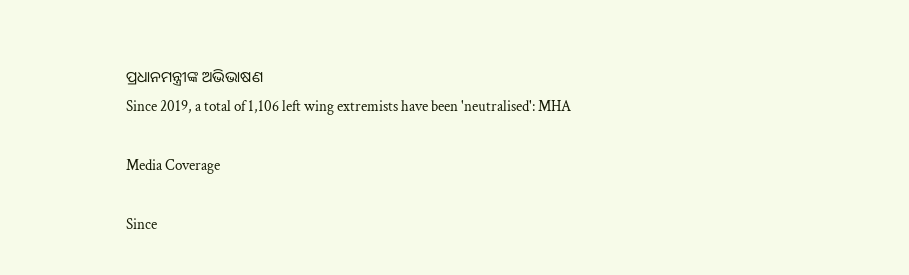ପ୍ରଧାନମନ୍ତ୍ରୀଙ୍କ ଅଭିଭାଷଣ
Since 2019, a total of 1,106 left wing extremists have been 'neutralised': MHA

Media Coverage

Since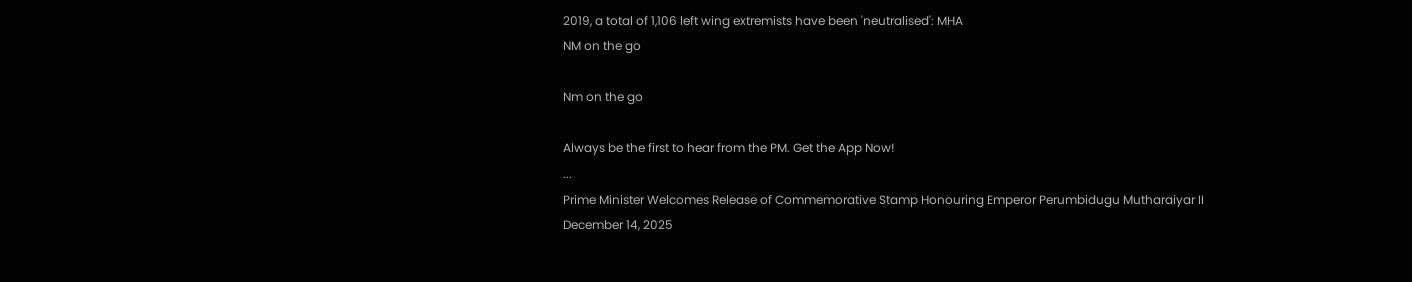2019, a total of 1,106 left wing extremists have been 'neutralised': MHA
NM on the go

Nm on the go

Always be the first to hear from the PM. Get the App Now!
...
Prime Minister Welcomes Release of Commemorative Stamp Honouring Emperor Perumbidugu Mutharaiyar II
December 14, 2025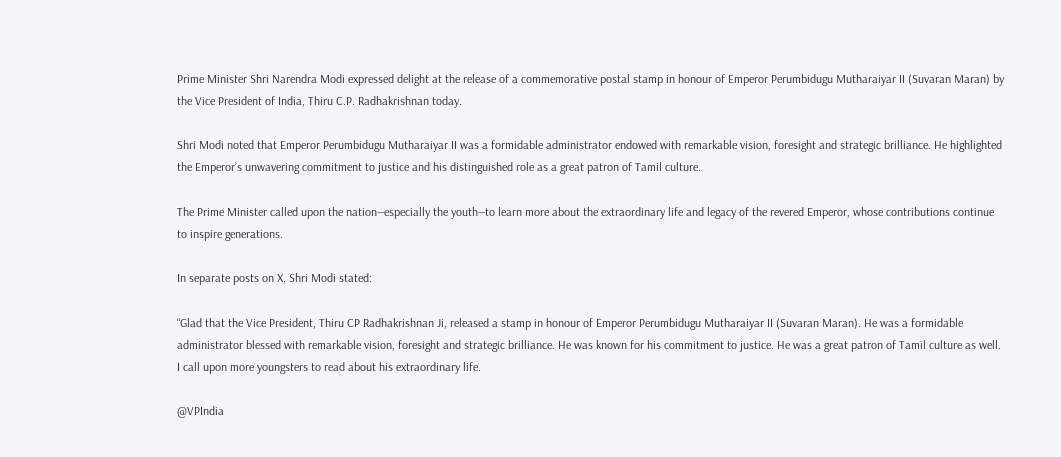Prime Minister Shri Narendra Modi expressed delight at the release of a commemorative postal stamp in honour of Emperor Perumbidugu Mutharaiyar II (Suvaran Maran) by the Vice President of India, Thiru C.P. Radhakrishnan today.

Shri Modi noted that Emperor Perumbidugu Mutharaiyar II was a formidable administrator endowed with remarkable vision, foresight and strategic brilliance. He highlighted the Emperor’s unwavering commitment to justice and his distinguished role as a great patron of Tamil culture.

The Prime Minister called upon the nation—especially the youth—to learn more about the extraordinary life and legacy of the revered Emperor, whose contributions continue to inspire generations.

In separate posts on X, Shri Modi stated:

“Glad that the Vice President, Thiru CP Radhakrishnan Ji, released a stamp in honour of Emperor Perumbidugu Mutharaiyar II (Suvaran Maran). He was a formidable administrator blessed with remarkable vision, foresight and strategic brilliance. He was known for his commitment to justice. He was a great patron of Tamil culture as well. I call upon more youngsters to read about his extraordinary life.

@VPIndia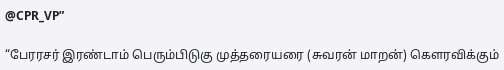@CPR_VP”

“பேரரசர் இரண்டாம் பெரும்பிடுகு முத்தரையரை (சுவரன் மாறன்) கௌரவிக்கும்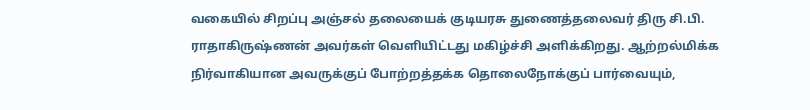வகையில் சிறப்பு அஞ்சல் தலையைக் குடியரசு துணைத்தலைவர் திரு சி.பி. ராதாகிருஷ்ணன் அவர்கள் வெளியிட்டது மகிழ்ச்சி அளிக்கிறது. ஆற்றல்மிக்க நிர்வாகியான அவருக்குப் போற்றத்தக்க தொலைநோக்குப் பார்வையும்,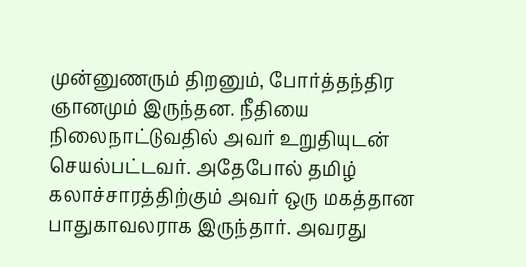முன்னுணரும் திறனும், போர்த்தந்திர ஞானமும் இருந்தன. நீதியை நிலைநாட்டுவதில் அவர் உறுதியுடன் செயல்பட்டவர். அதேபோல் தமிழ் கலாச்சாரத்திற்கும் அவர் ஒரு மகத்தான பாதுகாவலராக இருந்தார். அவரது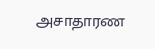அசாதாரண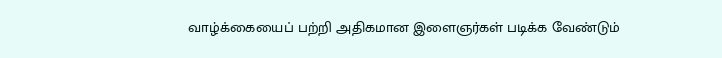வாழ்க்கையைப் பற்றி அதிகமான இளைஞர்கள் படிக்க வேண்டும்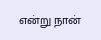என்று நான்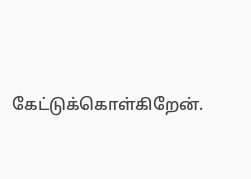கேட்டுக்கொள்கிறேன்.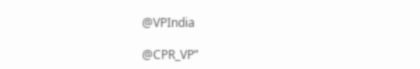@VPIndia

@CPR_VP”